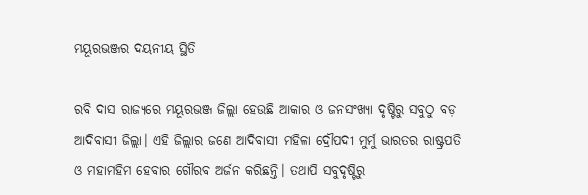ମୟୂରଭଞ୍ଜର ଦୟନୀୟ ସ୍ଥିତି

ରବି ଦାସ ରାଜ୍ୟରେ ମୟୂରଭଞ୍ଜ ଜିଲ୍ଲା ହେଉଛି ଆକାର ଓ ଜନସଂଖ୍ୟା ଦୃଷ୍ଟିରୁ ସବୁଠୁ ବଡ଼ ଆଦିବାସୀ ଜିଲ୍ଲା। ଏହି ଜିଲ୍ଲାର ଜଣେ ଆଦିବାସୀ ମହିଳା ଦ୍ରୌପଦୀ ମୁର୍ମୁ ଭାରତର ରାଷ୍ଟ୍ରପତି ଓ ମହାମହିମ ହେବାର ଗୌରବ ଅର୍ଜନ କରିଛନ୍ତି। ତଥାପି ସବୁଦୃଷ୍ଟିରୁ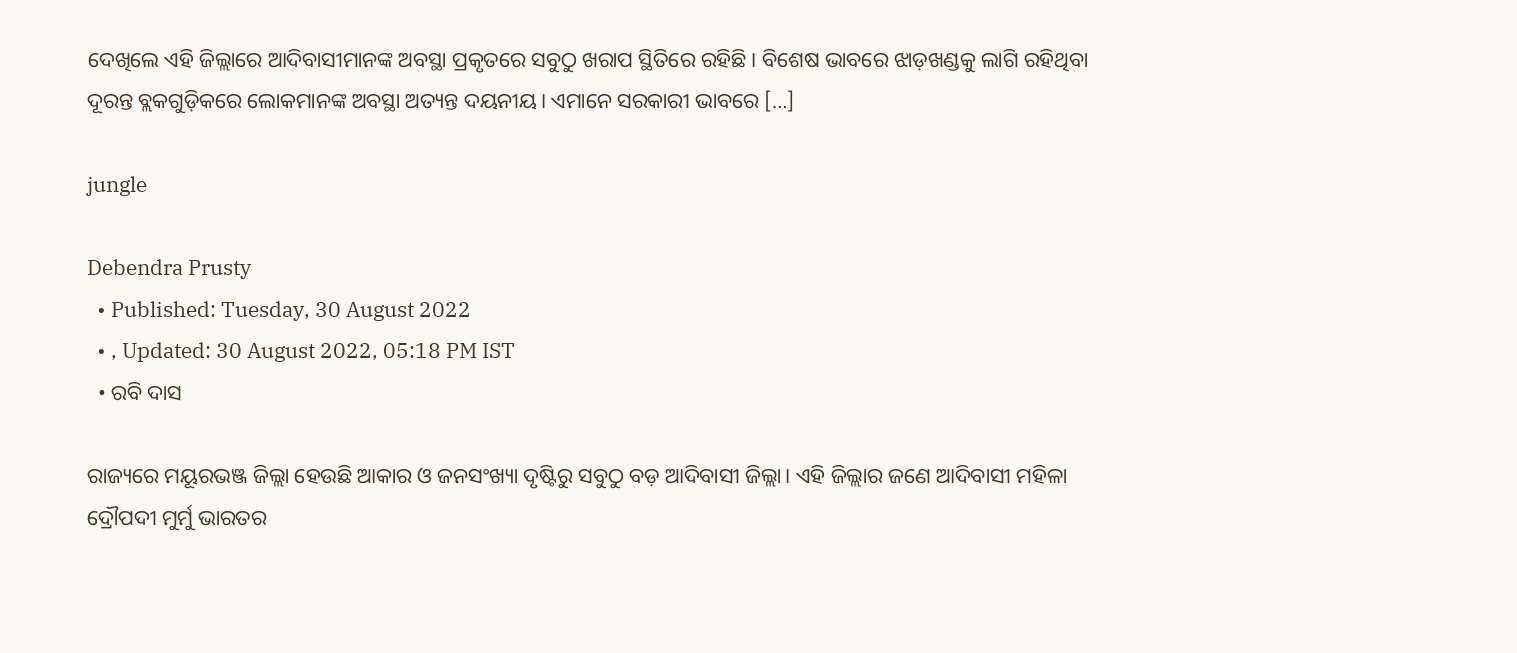ଦେଖିଲେ ଏହି ଜିଲ୍ଲାରେ ଆଦିବାସୀମାନଙ୍କ ଅବସ୍ଥା ପ୍ରକୃତରେ ସବୁଠୁ ଖରାପ ସ୍ଥିତିରେ ରହିଛି। ବିଶେଷ ଭାବରେ ଝାଡ଼ଖଣ୍ଡକୁ ଲାଗି ରହିଥିବା ଦୂରନ୍ତ ବ୍ଲକଗୁଡ଼ିକରେ ଲୋକମାନଙ୍କ ଅବସ୍ଥା ଅତ୍ୟନ୍ତ ଦୟନୀୟ। ଏମାନେ ସରକାରୀ ଭାବରେ […]

jungle

Debendra Prusty
  • Published: Tuesday, 30 August 2022
  • , Updated: 30 August 2022, 05:18 PM IST
  • ରବି ଦାସ

ରାଜ୍ୟରେ ମୟୂରଭଞ୍ଜ ଜିଲ୍ଲା ହେଉଛି ଆକାର ଓ ଜନସଂଖ୍ୟା ଦୃଷ୍ଟିରୁ ସବୁଠୁ ବଡ଼ ଆଦିବାସୀ ଜିଲ୍ଲା। ଏହି ଜିଲ୍ଲାର ଜଣେ ଆଦିବାସୀ ମହିଳା ଦ୍ରୌପଦୀ ମୁର୍ମୁ ଭାରତର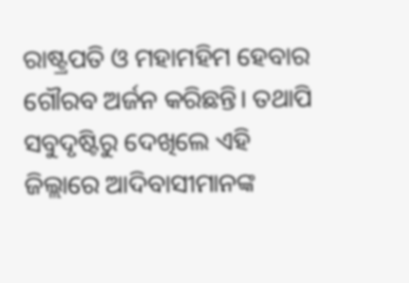ରାଷ୍ଟ୍ରପତି ଓ ମହାମହିମ ହେବାର ଗୌରବ ଅର୍ଜନ କରିଛନ୍ତି। ତଥାପି ସବୁଦୃଷ୍ଟିରୁ ଦେଖିଲେ ଏହି ଜିଲ୍ଲାରେ ଆଦିବାସୀମାନଙ୍କ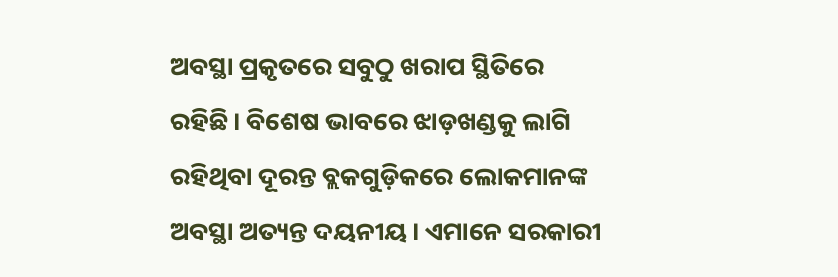ଅବସ୍ଥା ପ୍ରକୃତରେ ସବୁଠୁ ଖରାପ ସ୍ଥିତିରେ ରହିଛି। ବିଶେଷ ଭାବରେ ଝାଡ଼ଖଣ୍ଡକୁ ଲାଗି ରହିଥିବା ଦୂରନ୍ତ ବ୍ଲକଗୁଡ଼ିକରେ ଲୋକମାନଙ୍କ ଅବସ୍ଥା ଅତ୍ୟନ୍ତ ଦୟନୀୟ। ଏମାନେ ସରକାରୀ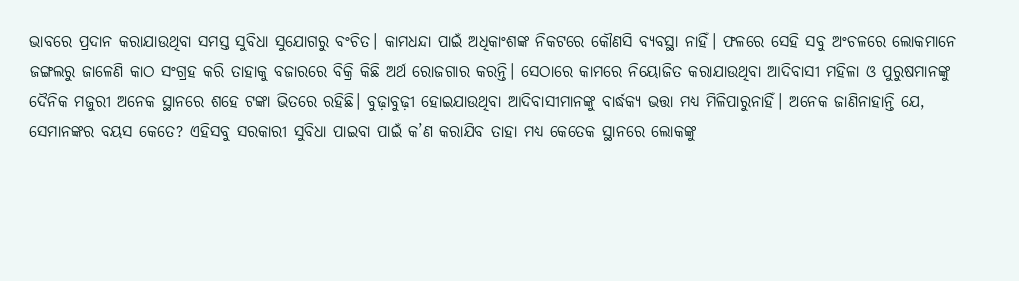ଭାବରେ ପ୍ରଦାନ କରାଯାଉଥିବା ସମସ୍ତ ସୁବିଧା ସୁଯୋଗରୁ ବଂଚିତ। କାମଧନ୍ଦା ପାଇଁ ଅଧିକାଂଶଙ୍କ ନିକଟରେ କୌଣସି ବ୍ୟବସ୍ଥା ନାହିଁ। ଫଳରେ ସେହି ସବୁ ଅଂଚଳରେ ଲୋକମାନେ ଜଙ୍ଗଲରୁ ଜାଳେଣି କାଠ ସଂଗ୍ରହ କରି ତାହାକୁ ବଜାରରେ ବିକ୍ରି କିଛି ଅର୍ଥ ରୋଜଗାର କରନ୍ତି। ସେଠାରେ କାମରେ ନିୟୋଜିତ କରାଯାଉଥିବା ଆଦିବାସୀ ମହିଳା ଓ ପୁରୁଷମାନଙ୍କୁ ଦୈନିକ ମଜୁରୀ ଅନେକ ସ୍ଥାନରେ ଶହେ ଟଙ୍କା ଭିତରେ ରହିଛି। ବୁଢ଼ାବୁଢ଼ୀ ହୋଇଯାଉଥିବା ଆଦିବାସୀମାନଙ୍କୁ ବାର୍ଦ୍ଧକ୍ୟ ଭତ୍ତା ମଧ୍ୟ ମିଳିପାରୁନାହିଁ। ଅନେକ ଜାଣିନାହାନ୍ତି ଯେ, ସେମାନଙ୍କର ବୟସ କେତେ? ଏହିସବୁ ସରକାରୀ ସୁବିଧା ପାଇବା ପାଇଁ କ’ଣ କରାଯିବ ତାହା ମଧ୍ୟ କେତେକ ସ୍ଥାନରେ ଲୋକଙ୍କୁ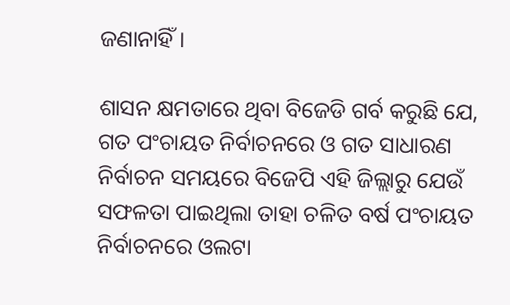ଜଣାନାହିଁ।

ଶାସନ କ୍ଷମତାରେ ଥିବା ବିଜେଡି ଗର୍ବ କରୁଛି ଯେ, ଗତ ପଂଚାୟତ ନିର୍ବାଚନରେ ଓ ଗତ ସାଧାରଣ ନିର୍ବାଚନ ସମୟରେ ବିଜେପି ଏହି ଜିଲ୍ଲାରୁ ଯେଉଁ ସଫଳତା ପାଇଥିଲା ତାହା ଚଳିତ ବର୍ଷ ପଂଚାୟତ ନିର୍ବାଚନରେ ଓଲଟା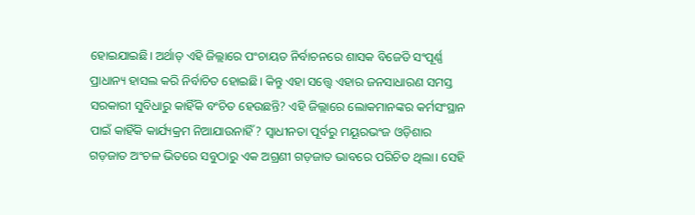ହୋଇଯାଇଛି। ଅର୍ଥାତ୍ ଏହି ଜିଲ୍ଲାରେ ପଂଚାୟତ ନିର୍ବାଚନରେ ଶାସକ ବିଜେଡି ସଂପୂର୍ଣ୍ଣ ପ୍ରାଧାନ୍ୟ ହାସଲ କରି ନିର୍ବାଚିତ ହୋଇଛି। କିନ୍ତୁ ଏହା ସତ୍ତ୍ୱେ ଏହାର ଜନସାଧାରଣ ସମସ୍ତ ସରକାରୀ ସୁବିଧାରୁ କାହିଁକି ବଂଚିତ ହେଉଛନ୍ତି? ଏହି ଜିଲ୍ଲାରେ ଲୋକମାନଙ୍କର କର୍ମସଂସ୍ଥାନ ପାଇଁ କାହିଁକି କାର୍ଯ୍ୟକ୍ରମ ନିଆଯାଉନାହିଁ? ସ୍ୱାଧୀନତା ପୂର୍ବରୁ ମୟୂରଭଂଜ ଓଡ଼ିଶାର ଗଡ଼ଜାତ ଅଂଚଳ ଭିତରେ ସବୁଠାରୁ ଏକ ଅଗ୍ରଣୀ ଗଡ଼ଜାତ ଭାବରେ ପରିଚିତ ଥିଲା। ସେହି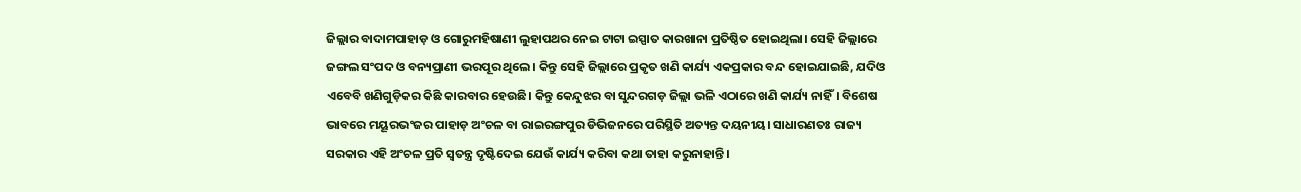ଜିଲ୍ଲାର ବାଦାମପାହାଡ଼ ଓ ଗୋରୁମହିଷାଣୀ ଲୁହାପଥର ନେଇ ଟାଟା ଇସ୍ପାତ କାରଖାନା ପ୍ରତିଷ୍ଠିତ ହୋଇଥିଲା। ସେହି ଜିଲ୍ଲାରେ ଜଙ୍ଗଲ ସଂପଦ ଓ ବନ୍ୟପ୍ରାଣୀ ଭରପୂର ଥିଲେ। କିନ୍ତୁ ସେହି ଜିଲ୍ଲାରେ ପ୍ରକୃତ ଖଣି କାର୍ଯ୍ୟ ଏକପ୍ରକାର ବନ୍ଦ ହୋଇଯାଇଛି, ଯଦିଓ ଏବେବି ଖଣିଗୁଡ଼ିକର କିଛି କାରବାର ହେଉଛି। କିନ୍ତୁ କେନ୍ଦୁଝର ବା ସୁନ୍ଦରଗଡ଼ ଜିଲ୍ଲା ଭଳି ଏଠାରେ ଖଣି କାର୍ଯ୍ୟ ନାହିଁ। ବିଶେଷ ଭାବରେ ମୟୂରଭଂଜର ପାହାଡ଼ ଅଂଚଳ ବା ରାଇରଙ୍ଗପୁର ଡିଭିଜନରେ ପରିସ୍ଥିତି ଅତ୍ୟନ୍ତ ଦୟନୀୟ। ସାଧାରଣତଃ ରାଜ୍ୟ ସରକାର ଏହି ଅଂଚଳ ପ୍ରତି ସ୍ୱତନ୍ତ୍ର ଦୃଷ୍ଟିଦେଇ ଯେଉଁ କାର୍ଯ୍ୟ କରିବା କଥା ତାହା କରୁନାହାନ୍ତି।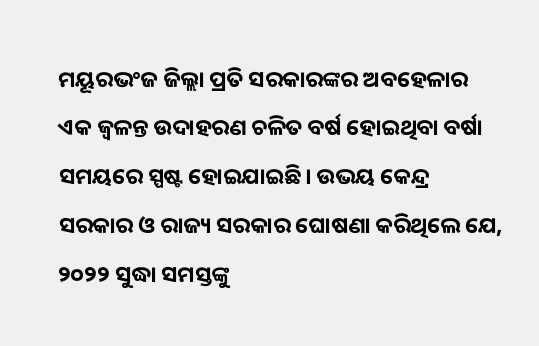ମୟୂରଭଂଜ ଜିଲ୍ଲା ପ୍ରତି ସରକାରଙ୍କର ଅବହେଳାର ଏକ ଜ୍ୱଳନ୍ତ ଉଦାହରଣ ଚଳିତ ବର୍ଷ ହୋଇଥିବା ବର୍ଷା ସମୟରେ ସ୍ପଷ୍ଟ ହୋଇଯାଇଛି। ଉଭୟ କେନ୍ଦ୍ର ସରକାର ଓ ରାଜ୍ୟ ସରକାର ଘୋଷଣା କରିଥିଲେ ଯେ, ୨୦୨୨ ସୁଦ୍ଧା ସମସ୍ତଙ୍କୁ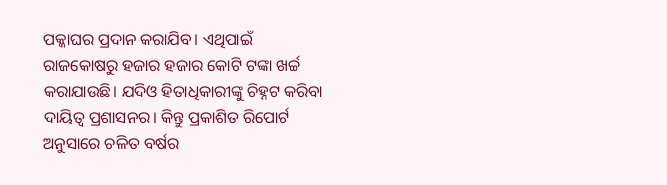ପକ୍କାଘର ପ୍ରଦାନ କରାଯିବ। ଏଥିପାଇଁ ରାଜକୋଷରୁ ହଜାର ହଜାର କୋଟି ଟଙ୍କା ଖର୍ଚ୍ଚ କରାଯାଉଛି। ଯଦିଓ ହିତାଧିକାରୀଙ୍କୁ ଚିହ୍ନଟ କରିବା ଦାୟିତ୍ୱ ପ୍ରଶାସନର। କିନ୍ତୁ ପ୍ରକାଶିତ ରିପୋର୍ଟ ଅନୁସାରେ ଚଳିତ ବର୍ଷର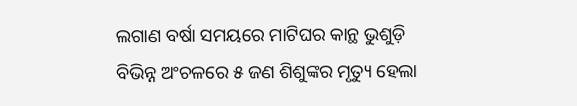ଲଗାଣ ବର୍ଷା ସମୟରେ ମାଟିଘର କାନ୍ଥ ଭୁଶୁଡ଼ି ବିଭିନ୍ନ ଅଂଚଳରେ ୫ ଜଣ ଶିଶୁଙ୍କର ମୃତ୍ୟୁ ହେଲା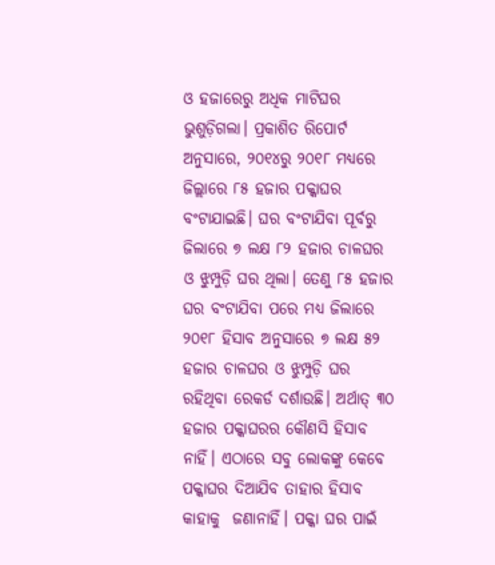ଓ ହଜାରେରୁ ଅଧିକ ମାଟିଘର ଭୁଶୁଡ଼ିଗଲା। ପ୍ରକାଶିତ ରିପୋର୍ଟ ଅନୁସାରେ, ୨୦୧୪ରୁ ୨୦୧୮ ମଧ୍ୟରେ ଜିଲ୍ଲାରେ ୮୫ ହଜାର ପକ୍କାଘର ବଂଟାଯାଇଛି। ଘର ବଂଟାଯିବା ପୂର୍ବରୁ ଜିଲାରେ ୭ ଲକ୍ଷ ୮୨ ହଜାର ଚାଳଘର ଓ ଝୁମ୍ପୁଡ଼ି ଘର ଥିଲା। ତେଣୁ ୮୫ ହଜାର ଘର ବଂଟାଯିବା ପରେ ମଧ୍ୟ ଜିଲାରେ ୨୦୧୮ ହିସାବ ଅନୁସାରେ ୭ ଲକ୍ଷ ୫୨ ହଜାର ଚାଳଘର ଓ ଝୁମ୍ପୁଡ଼ି ଘର ରହିଥିବା ରେକର୍ଡ ଦର୍ଶାଉଛି। ଅର୍ଥାତ୍ ୩୦ ହଜାର ପକ୍କାଘରର କୌଣସି ହିସାବ ନାହିଁ। ଏଠାରେ ସବୁ ଲୋକଙ୍କୁ କେବେ ପକ୍କାଘର ଦିଆଯିବ ତାହାର ହିସାବ କାହାକୁ  ଜଣାନାହିଁ। ପକ୍କା ଘର ପାଇଁ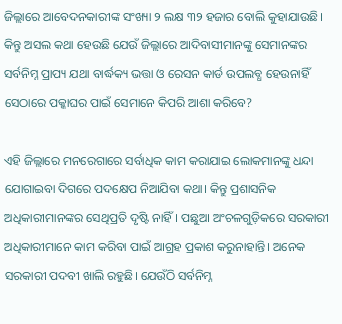ଜିଲ୍ଲାରେ ଆବେଦନକାରୀଙ୍କ ସଂଖ୍ୟା ୨ ଲକ୍ଷ ୩୨ ହଜାର ବୋଲି କୁହାଯାଉଛି। କିନ୍ତୁ ଅସଲ କଥା ହେଉଛି ଯେଉଁ ଜିଲ୍ଲାରେ ଆଦିବାସୀମାନଙ୍କୁ ସେମାନଙ୍କର ସର୍ବନିମ୍ନ ପ୍ରାପ୍ୟ ଯଥା ବାର୍ଦ୍ଧକ୍ୟ ଭତ୍ତା ଓ ରେସନ କାର୍ଡ ଉପଲବ୍ଧ ହେଉନାହିଁ ସେଠାରେ ପକ୍କାଘର ପାଇଁ ସେମାନେ କିପରି ଆଶା କରିବେ?

ଏହି ଜିଲ୍ଲାରେ ମନରେଗାରେ ସର୍ବାଧିକ କାମ କରାଯାଇ ଲୋକମାନଙ୍କୁ ଧନ୍ଦା ଯୋଗାଇବା ଦିଗରେ ପଦକ୍ଷେପ ନିଆଯିବା କଥା। କିନ୍ତୁ ପ୍ରଶାସନିକ ଅଧିକାରୀମାନଙ୍କର ସେଥିପ୍ରତି ଦୃଷ୍ଟି ନାହିଁ। ପଛୁଆ ଅଂଚଳଗୁଡ଼ିକରେ ସରକାରୀ ଅଧିକାରୀମାନେ କାମ କରିବା ପାଇଁ ଆଗ୍ରହ ପ୍ରକାଶ କରୁନାହାନ୍ତି। ଅନେକ ସରକାରୀ ପଦବୀ ଖାଲି ରହୁଛି। ଯେଉଁଠି ସର୍ବନିମ୍ନ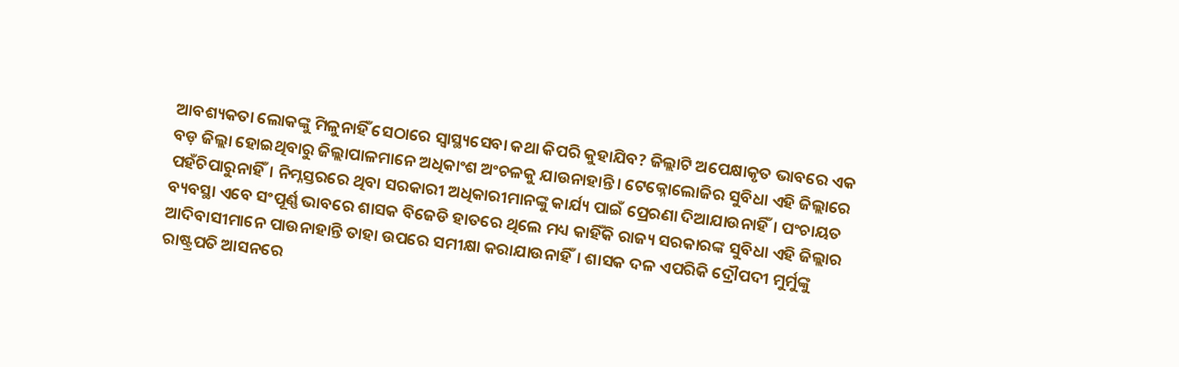ଆବଶ୍ୟକତା ଲୋକଙ୍କୁ ମିଳୁନାହିଁ ସେଠାରେ ସ୍ୱାସ୍ଥ୍ୟସେବା କଥା କିପରି କୁହାଯିବ? ଜିଲ୍ଲାଟି ଅପେକ୍ଷାକୃତ ଭାବରେ ଏକ ବଡ଼ ଜିଲ୍ଲା ହୋଇଥିବାରୁ ଜିଲ୍ଲାପାଳମାନେ ଅଧିକାଂଶ ଅଂଚଳକୁ ଯାଉନାହାନ୍ତି। ଟେକ୍ନୋଲୋଜିର ସୁବିଧା ଏହି ଜିଲ୍ଲାରେ ପହଁଚିପାରୁନାହିଁ। ନିମ୍ନସ୍ତରରେ ଥିବା ସରକାରୀ ଅଧିକାରୀମାନଙ୍କୁ କାର୍ଯ୍ୟ ପାଇଁ ପ୍ରେରଣା ଦିଆଯାଉନାହିଁ। ପଂଚାୟତ ବ୍ୟବସ୍ଥା ଏବେ ସଂପୂର୍ଣ୍ଣ ଭାବରେ ଶାସକ ବିଜେଡି ହାତରେ ଥିଲେ ମଧ୍ୟ କାହିଁକି ରାଜ୍ୟ ସରକାରଙ୍କ ସୁବିଧା ଏହି ଜିଲ୍ଲାର ଆଦିବାସୀମାନେ ପାଉନାହାନ୍ତି ତାହା ଉପରେ ସମୀକ୍ଷା କରାଯାଉନାହିଁ। ଶାସକ ଦଳ ଏପରିକି ଦ୍ରୌପଦୀ ମୁର୍ମୁଙ୍କୁ ରାଷ୍ଟ୍ରପତି ଆସନରେ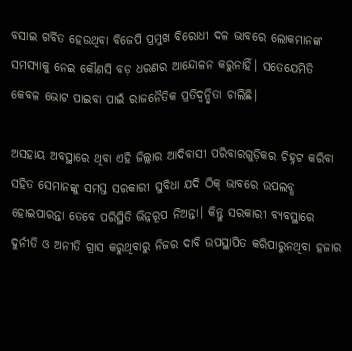ବସାଇ ଗର୍ବିତ ହେଉଥିବା ବିଜେପି ପ୍ରମୁଖ ବିରୋଧୀ ଦଳ ଭାବରେ ଲୋକମାନଙ୍କ ସମସ୍ୟାକୁ ନେଇ କୌଣସି ବଡ଼ ଧରଣର ଆନ୍ଦୋଳନ କରୁନାହିଁ। ସତେଯେମିତି କେବଳ ଭୋଟ ପାଇବା ପାଇଁ ରାଜନୈତିକ ପ୍ରତିଦ୍ୱନ୍ଦ୍ୱିତା ଚାଲିଛି।

ଅସହାୟ ଅବସ୍ଥାରେ ଥିବା ଏହି ଜିଲ୍ଲାର ଆଦିବାସୀ ପରିବାରଗୁଡ଼ିକର ଚିହ୍ନଟ କରିବା ସହିତ ସେମାନଙ୍କୁ ସମସ୍ତ ସରକାରୀ ସୁବିଧା ଯଦି ଠିକ୍ ଭାବରେ ଉପଲବ୍ଧ ହୋଇପାରନ୍ତା ତେବେ ପରିସ୍ଥିତି ଭିନ୍ନରୂପ ନିଅନ୍ତା। କିନ୍ତୁ ସରକାରୀ ବ୍ୟବସ୍ଥାରେ ଦୁର୍ନୀତି ଓ ଅନୀତି ଗ୍ରାସ କରୁଥିବାରୁ ନିଜର ଦାବି ଉପସ୍ଥାପିତ କରିପାରୁନଥିବା ହଜାର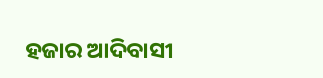ହଜାର ଆଦିବାସୀ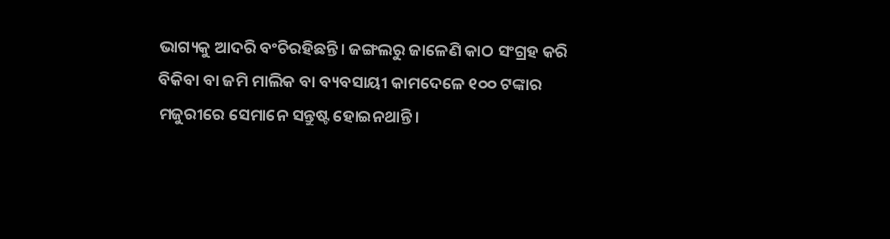ଭାଗ୍ୟକୁ ଆଦରି ବଂଚିରହିଛନ୍ତି। ଜଙ୍ଗଲରୁ ଜାଳେଣି କାଠ ସଂଗ୍ରହ କରି ବିକିବା ବା ଜମି ମାଲିକ ବା ବ୍ୟବସାୟୀ କାମଦେଳେ ୧୦୦ ଟଙ୍କାର ମଜୁରୀରେ ସେମାନେ ସନ୍ତୁଷ୍ଟ ହୋଇନଥାନ୍ତି।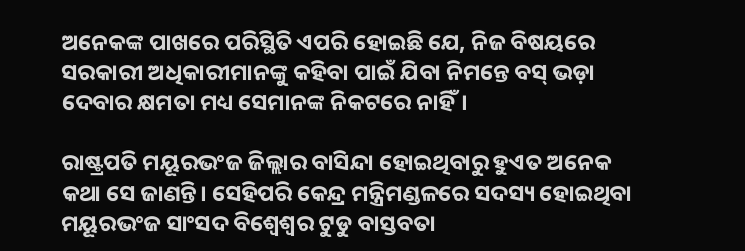ଅନେକଙ୍କ ପାଖରେ ପରିସ୍ଥିତି ଏପରି ହୋଇଛି ଯେ, ନିଜ ବିଷୟରେ ସରକାରୀ ଅଧିକାରୀମାନଙ୍କୁ କହିବା ପାଇଁ ଯିବା ନିମନ୍ତେ ବସ୍ ଭଡ଼ା ଦେବାର କ୍ଷମତା ମଧ୍ୟ ସେମାନଙ୍କ ନିକଟରେ ନାହିଁ।

ରାଷ୍ଟ୍ରପତି ମୟୂରଭଂଜ ଜିଲ୍ଲାର ବାସିନ୍ଦା ହୋଇଥିବାରୁ ହୁଏତ ଅନେକ କଥା ସେ ଜାଣନ୍ତି। ସେହିପରି କେନ୍ଦ୍ର ମନ୍ତ୍ରିମଣ୍ଡଳରେ ସଦସ୍ୟ ହୋଇଥିବା ମୟୂରଭଂଜ ସାଂସଦ ବିଶ୍ୱେଶ୍ୱର ଟୁଡୁ ବାସ୍ତବତା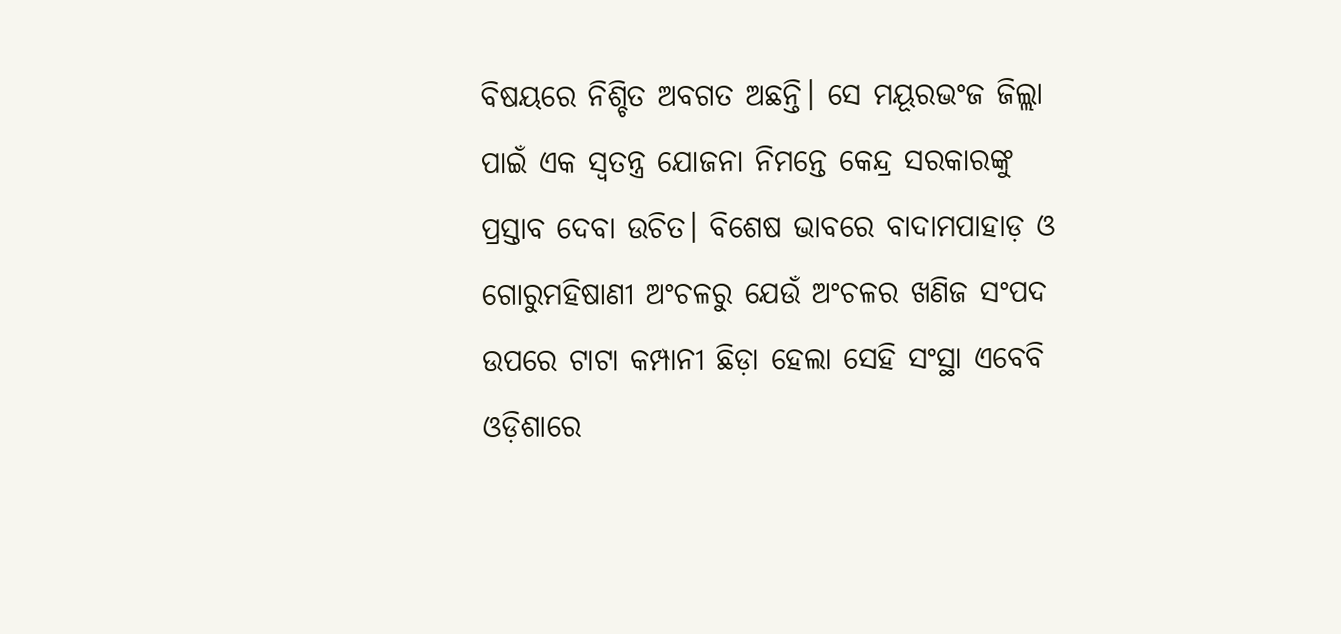ବିଷୟରେ ନିଶ୍ଚିତ ଅବଗତ ଅଛନ୍ତି। ସେ ମୟୂରଭଂଜ ଜିଲ୍ଲା ପାଇଁ ଏକ ସ୍ୱତନ୍ତ୍ର ଯୋଜନା ନିମନ୍ତେ କେନ୍ଦ୍ର ସରକାରଙ୍କୁ ପ୍ରସ୍ତାବ ଦେବା ଉଚିତ। ବିଶେଷ ଭାବରେ ବାଦାମପାହାଡ଼ ଓ ଗୋରୁମହିଷାଣୀ ଅଂଚଳରୁ ଯେଉଁ ଅଂଚଳର ଖଣିଜ ସଂପଦ ଉପରେ ଟାଟା କମ୍ପାନୀ ଛିଡ଼ା ହେଲା ସେହି ସଂସ୍ଥା ଏବେବି ଓଡ଼ିଶାରେ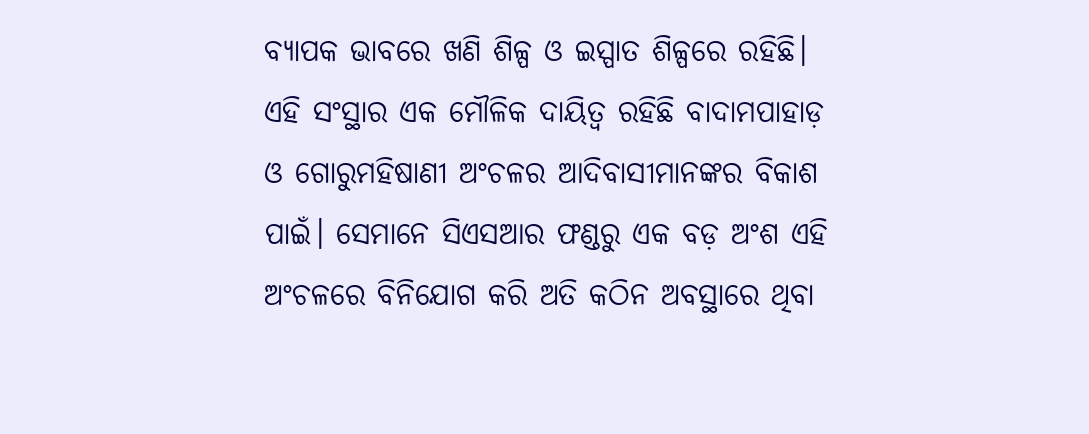ବ୍ୟାପକ ଭାବରେ ଖଣି ଶିଳ୍ପ ଓ ଇସ୍ପାତ ଶିଳ୍ପରେ ରହିଛି। ଏହି ସଂସ୍ଥାର ଏକ ମୌଳିକ ଦାୟିତ୍ୱ ରହିଛି ବାଦାମପାହାଡ଼ ଓ ଗୋରୁମହିଷାଣୀ ଅଂଚଳର ଆଦିବାସୀମାନଙ୍କର ବିକାଶ ପାଇଁ। ସେମାନେ ସିଏସଆର ଫଣ୍ଡରୁ ଏକ ବଡ଼ ଅଂଶ ଏହି ଅଂଚଳରେ ବିନିଯୋଗ କରି ଅତି କଠିନ ଅବସ୍ଥାରେ ଥିବା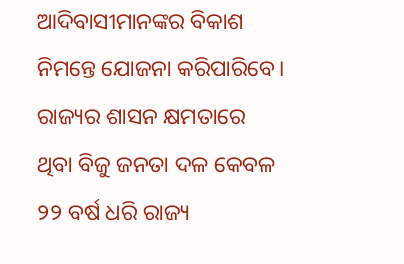ଆଦିବାସୀମାନଙ୍କର ବିକାଶ ନିମନ୍ତେ ଯୋଜନା କରିପାରିବେ। ରାଜ୍ୟର ଶାସନ କ୍ଷମତାରେ ଥିବା ବିଜୁ ଜନତା ଦଳ କେବଳ ୨୨ ବର୍ଷ ଧରି ରାଜ୍ୟ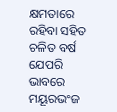କ୍ଷମତାରେ ରହିବା ସହିତ ଚଳିତ ବର୍ଷ ଯେପରି ଭାବରେ ମୟୂରଭଂଜ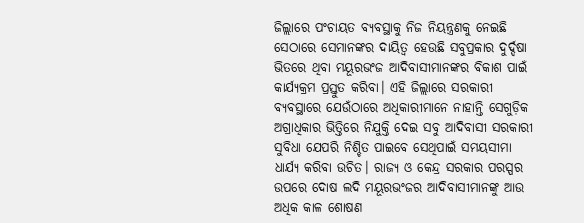ଜିଲ୍ଲାରେ ପଂଚାୟତ ବ୍ୟବସ୍ଥାକୁ ନିଜ ନିୟନ୍ତ୍ରଣକୁ ନେଇଛି ସେଠାରେ ସେମାନଙ୍କର ଦାୟିତ୍ୱ ହେଉଛି ସବୁପ୍ରକାର ଦୁର୍ଦ୍ଦଷା ଭିତରେ ଥିବା ମୟୂରଭଂଜ ଆଦିବାସୀମାନଙ୍କର ବିକାଶ ପାଇଁ କାର୍ଯ୍ୟକ୍ରମ ପ୍ରସ୍ତୁତ କରିବା। ଏହି ଜିଲ୍ଲାରେ ସରକାରୀ ବ୍ୟବସ୍ଥାରେ ଯେଉଁଠାରେ ଅଧିକାରୀମାନେ ନାହାନ୍ତି ସେଗୁଡ଼ିକ ଅଗ୍ରାଧିକାର ଭିତ୍ତିରେ ନିଯୁକ୍ତି ଦେଇ ସବୁ ଆଦିବାସୀ ସରକାରୀ ସୁବିଧା ଯେପରି ନିଶ୍ଚିତ ପାଇବେ ସେଥିପାଇଁ ସମୟସୀମା ଧାର୍ଯ୍ୟ କରିବା ଉଚିତ। ରାଜ୍ୟ ଓ କେନ୍ଦ୍ର ସରକାର ପରସ୍ପର ଉପରେ ଦୋଷ ଲଦି ମୟୂରଭଂଜର ଆଦିବାସୀମାନଙ୍କୁ ଆଉ ଅଧିକ କାଳ ଶୋଷଣ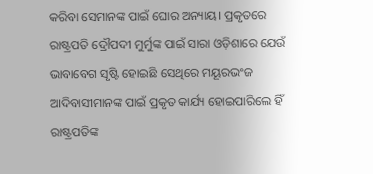କରିବା ସେମାନଙ୍କ ପାଇଁ ଘୋର ଅନ୍ୟାୟ। ପ୍ରକୃତରେ ରାଷ୍ଟ୍ରପତି ଦ୍ରୌପଦୀ ମୁର୍ମୁଙ୍କ ପାଇଁ ସାରା ଓଡ଼ିଶାରେ ଯେଉଁ ଭାବାବେଗ ସୃଷ୍ଟି ହୋଇଛି ସେଥିରେ ମୟୂରଭଂଜ ଆଦିବାସୀମାନଙ୍କ ପାଇଁ ପ୍ରକୃତ କାର୍ଯ୍ୟ ହୋଇପାରିଲେ ହିଁ ରାଷ୍ଟ୍ରପତିଙ୍କ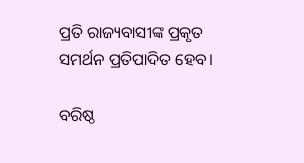ପ୍ରତି ରାଜ୍ୟବାସୀଙ୍କ ପ୍ରକୃତ ସମର୍ଥନ ପ୍ରତିପାଦିତ ହେବ।

ବରିଷ୍ଠ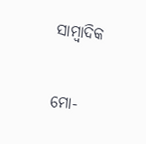ସାମ୍ବାଦିକ

ମୋ-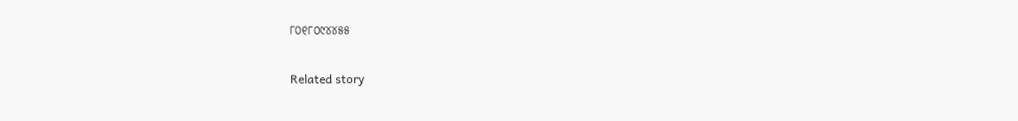୮୦୧୮୦୯୪୪୫୫

Related story